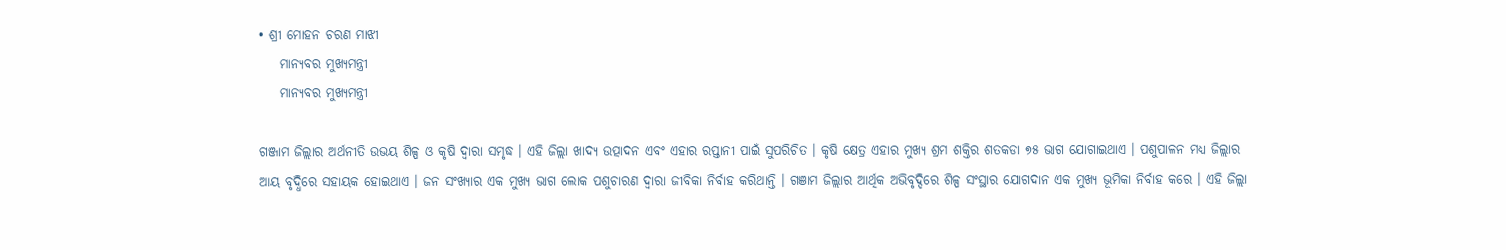• ଶ୍ରୀ ମୋହନ ଚରଣ ମାଝୀ
    ମାନ୍ୟବର ମୁଖ୍ୟମନ୍ତ୍ରୀ
    ମାନ୍ୟବର ମୁଖ୍ୟମନ୍ତ୍ରୀ

ଗଞ୍ଜାମ ଜିଲ୍ଲାର ଅର୍ଥନୀତି ଉଭୟ ଶିଳ୍ପ ଓ କୃଷି ଦ୍ୱାରା ସମୃଦ୍ଧ । ଏହି ଜିଲ୍ଲା ଖାଦ୍ୟ ଉତ୍ପାଦନ ଏବଂ ଏହାର ରପ୍ତାନୀ ପାଇଁ ସୁପରିଚିତ । କୃଷି କ୍ଷେତ୍ର ଏହାର ମୁଖ୍ୟ ଶ୍ରମ ଶକ୍ତିର ଶତକଡା ୭୫ ଭାଗ ଯୋଗାଇଥାଏ । ପଶୁପାଳନ ମଧ୍ୟ ଜିଲ୍ଲାର ଆୟ ବୃଦ୍ଧିରେ ସହାୟକ ହୋଇଥାଏ । ଜନ ସଂଖ୍ୟାର ଏକ ମୁଖ୍ୟ ଭାଗ ଲୋକ ପଶୁଚାରଣ ଦ୍ୱାରା ଜୀବିକା ନିର୍ବାହ କରିଥାନ୍ତି । ଗଞାମ ଜିଲ୍ଲାର ଆର୍ଥିକ ଅଭିବୃଦ୍ଦିରେ ଶିଳ୍ପ ସଂସ୍ଥାର ଯୋଗଦାନ ଏକ ମୁଖ୍ୟ ଭୂମିକା ନିର୍ବାହ କରେ । ଏହି ଜିଲ୍ଲା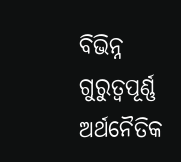ବିଭିନ୍ନ ଗୁରୁତ୍ୱପୂର୍ଣ୍ଣ ଅର୍ଥନୈତିକ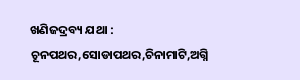ଖଣିଜଦ୍ରବ୍ୟ ଯଥା : ଚୂନପଥର,ସୋଡାପଥର,ଚିନାମାଟି,ଅଗ୍ନି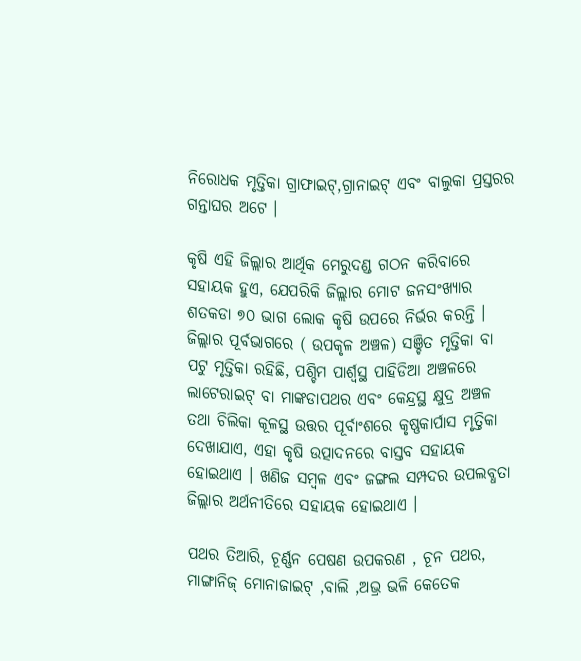ନିରୋଧକ ମୃତ୍ତିକା ଗ୍ରାଫାଇଟ୍,ଗ୍ରାନାଇଟ୍ ଏବଂ ବାଲୁକା ପ୍ରସ୍ତରର ଗନ୍ତାଘର ଅଟେ ।

କୃଷି ଏହି ଜିଲ୍ଲାର ଆର୍ଥିକ ମେରୁଦଣ୍ଡ ଗଠନ କରିବାରେ ସହାୟକ ହୁଏ, ଯେପରିକି ଜିଲ୍ଲାର ମୋଟ ଜନସଂଖ୍ୟାର ଶତକଡା ୭୦ ଭାଗ ଲୋକ କୃଷି ଉପରେ ନିର୍ଭର କରନ୍ତି । ଜିଲ୍ଲାର ପୂର୍ବଭାଗରେ ( ଉପକୃଳ ଅଞ୍ଚଳ) ସଞ୍ଚିତ ମୃତ୍ତିକା ବା ପଟୁ ମୃତ୍ତିକା ରହିଛି, ପଶ୍ଚିମ ପାର୍ଶ୍ୱସ୍ଥ ପାହିଡିଆ ଅଞ୍ଚଳରେ ଲାଟେରାଇଟ୍ ବା ମାଙ୍କଡାପଥର ଏବଂ କେନ୍ଦ୍ରସ୍ଥ କ୍ଷୁଦ୍ର ଅଞ୍ଚଳ ତଥା ଚିଲିକା କୂଳସ୍ଥ ଉତ୍ତର ପୂର୍ବାଂଶରେ କୃଷ୍ଣକାର୍ପାସ ମୃତ୍ତିକା ଦେଖାଯାଏ, ଏହା କୃଷି ଉତ୍ପାଦନରେ ବାସ୍ତବ ସହାୟକ ହୋଇଥାଏ । ଖଣିଜ ସମ୍ବଳ ଏବଂ ଜଙ୍ଗଲ ସମ୍ପଦର ଉପଲବ୍ଧତା ଜିଲ୍ଲାର ଅର୍ଥନୀତିରେ ସହାୟକ ହୋଇଥାଏ ।

ପଥର ତିଆରି, ଚୂର୍ଣ୍ଣନ ପେଷଣ ଉପକରଣ , ଚୂନ ପଥର, ମାଙ୍ଗାନିଜ୍ ମୋନାଜାଇଟ୍ ,ବାଲି ,ଅଭ୍ର ଭଳି କେତେକ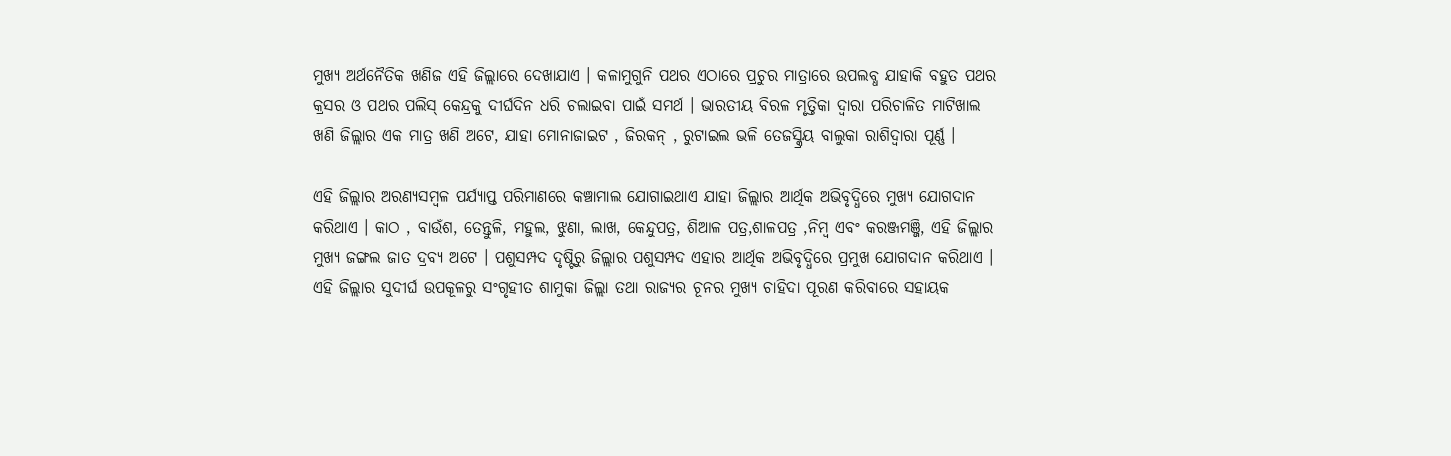ମୁଖ୍ୟ ଅର୍ଥନୈତିକ ଖଣିଜ ଏହି ଜିଲ୍ଲାରେ ଦେଖାଯାଏ । କଳାମୁଗୁନି ପଥର ଏଠାରେ ପ୍ରଚୁର ମାତ୍ରାରେ ଉପଲବ୍ଧ ଯାହାକି ବହୁତ ପଥର କ୍ରସର ଓ ପଥର ପଲିସ୍ କେନ୍ଦ୍ରକୁ ଦୀର୍ଘଦିନ ଧରି ଚଲାଇବା ପାଇଁ ସମର୍ଥ । ଭାରତୀୟ ବିରଳ ମୃତ୍ତିକା ଦ୍ୱାରା ପରିଚାଳିତ ମାଟିଖାଲ ଖଣି ଜିଲ୍ଲାର ଏକ ମାତ୍ର ଖଣି ଅଟେ, ଯାହା ମୋନାଜାଇଟ , ଜିରକନ୍ , ରୁଟାଇଲ ଭଳି ତେଜସ୍କ୍ରିୟ ବାଲୁକା ରାଶିଦ୍ୱାରା ପୂର୍ଣ୍ଣ ।

ଏହି ଜିଲ୍ଲାର ଅରଣ୍ୟସମ୍ବଳ ପର୍ଯ୍ୟାପ୍ତ ପରିମାଣରେ କଞ୍ଚାମାଲ ଯୋଗାଇଥାଏ ଯାହା ଜିଲ୍ଲାର ଆର୍ଥିକ ଅଭିବୃଦ୍ଧିରେ ମୁଖ୍ୟ ଯୋଗଦାନ କରିଥାଏ । କାଠ , ବାଉଁଶ, ତେନ୍ତୁଳି, ମହୁଲ, ଝୁଣା, ଲାଖ, କେନ୍ଦୁପତ୍ର, ଶିଆଳ ପତ୍ର,ଶାଳପତ୍ର ,ନିମ୍ବ ଏବଂ କରଞ୍ଜମଞ୍ଜି, ଏହି ଜିଲ୍ଲାର ମୁଖ୍ୟ ଜଙ୍ଗଲ ଜାତ ଦ୍ରବ୍ୟ ଅଟେ । ପଶୁସମ୍ପଦ ଦୃଷ୍ଟିରୁ ଜିଲ୍ଲାର ପଶୁସମ୍ପଦ ଏହାର ଆର୍ଥିକ ଅଭିବୃଦ୍ଧିରେ ପ୍ରମୁଖ ଯୋଗଦାନ କରିଥାଏ । ଏହି ଜିଲ୍ଲାର ସୁଦୀର୍ଘ ଉପକୂଳରୁ ସଂଗୃହୀତ ଶାମୁକା ଜିଲ୍ଲା ତଥା ରାଜ୍ୟର ଚୂନର ମୁଖ୍ୟ ଚାହିଦା ପୂରଣ କରିବାରେ ସହାୟକ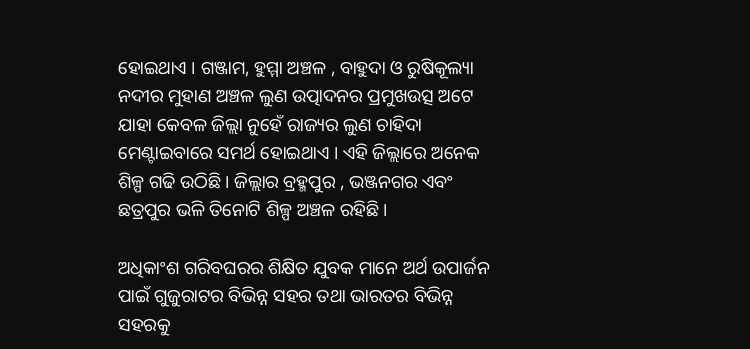ହୋଇଥାଏ । ଗଞ୍ଜାମ, ହୁମ୍ମା ଅଞ୍ଚଳ , ବାହୁଦା ଓ ରୁଷିକୂଲ୍ୟା ନଦୀର ମୁହାଣ ଅଞ୍ଚଳ ଲୁଣ ଉତ୍ପାଦନର ପ୍ରମୁଖଉତ୍ସ ଅଟେ ଯାହା କେବଳ ଜିଲ୍ଲା ନୁହେଁ ରାଜ୍ୟର ଲୁଣ ଚାହିଦା ମେଣ୍ଟାଇବାରେ ସମର୍ଥ ହୋଇଥାଏ । ଏହି ଜିଲ୍ଲାରେ ଅନେକ ଶିଳ୍ପ ଗଢି ଉଠିଛି । ଜିଲ୍ଲାର ବ୍ରହ୍ମପୁର , ଭଞ୍ଜନଗର ଏବଂ ଛତ୍ରପୁର ଭଳି ତିନୋଟି ଶିଳ୍ପ ଅଞ୍ଚଳ ରହିଛି ।

ଅଧିକାଂଶ ଗରିବଘରର ଶିକ୍ଷିତ ଯୁବକ ମାନେ ଅର୍ଥ ଉପାର୍ଜନ ପାଇଁ ଗୁଜୁରାଟର ବିଭିନ୍ନ ସହର ତଥା ଭାରତର ବିଭିନ୍ନ ସହରକୁ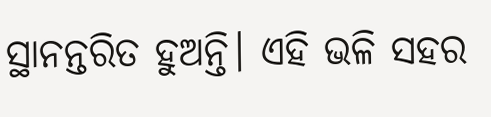ସ୍ଥାନନ୍ତରିତ ହୁଅନ୍ତି। ଏହି ଭଳି ସହର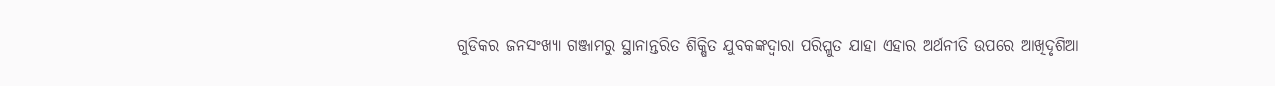ଗୁଡିକର ଜନସଂଖ୍ୟା ଗଞ୍ଜାମରୁ ସ୍ଥାନାନ୍ତରିତ ଶିକ୍ଷିତ ଯୁବକଙ୍କଦ୍ୱାରା ପରିପ୍ଳୁତ ଯାହା ଏହାର ଅର୍ଥନୀତି ଉପରେ ଆଖିଦୃଶିଆ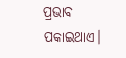ପ୍ରଭାବ ପକାଇଥାଏ।